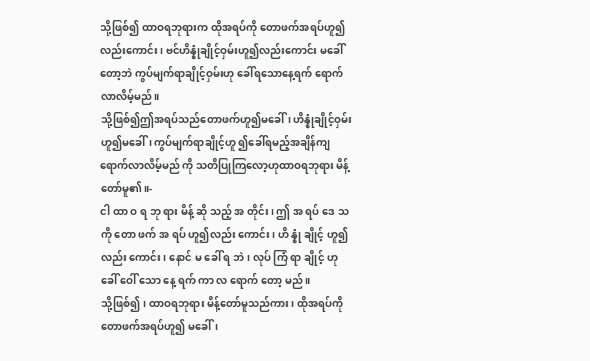သို့ဖြစ်၍ ထာဝရဘုရားက ထိုအရပ်ကို တောဖက်အရပ်ဟူ၍လည်းကောင်း၊ ဗင်ဟိန္နုံချိုင့်ဝှမ်းဟူ၍လည်းကောင်း မခေါ်တော့ဘဲ ကွပ်မျက်ရာချိုင့်ဝှမ်းဟု ခေါ်ရသောနေ့ရက် ရောက်လာလိမ့်မည်။
သို့ဖြစ်၍ဤအရပ်သည်တောဖက်ဟူ၍မခေါ်၊ ဟိန္နုံချိုင့်ဝှမ်းဟူ၍မခေါ်၊ ကွပ်မျက်ရာချိုင့်ဟူ ၍ခေါ်ရမည့်အချိန်ကျရောက်လာလိမ့်မည် ကို သတိပြုကြလော့ဟုထာဝရဘုရား မိန့်တော်မူ၏။-
ငါ ထာ ဝ ရ ဘု ရား မိန့် ဆို သည့် အ တိုင်း၊ ဤ အ ရပ် ဒေ သ ကို တော ဖက် အ ရပ် ဟူ၍လည်း ကောင်း၊ ဟိ န္နုံ ချိုင့် ဟူ၍လည်း ကောင်း၊ နောင် မ ခေါ် ရ ဘဲ၊ လုပ် ကြံ ရာ ချိုင့် ဟု ခေါ် ဝေါ် သော နေ့ ရက် ကာ လ ရောက် တော့ မည်။
သို့ဖြစ်၍၊ ထာဝရဘုရား မိန့်တော်မူသည်ကား၊ ထိုအရပ်ကို တောဖက်အရပ်ဟူ၍ မခေါ်၊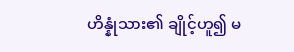ဟိန္နုံသား၏ ချိုင့်ဟူ၍ မ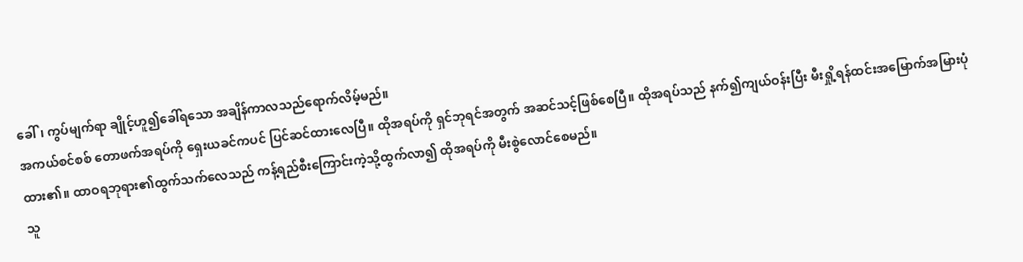ခေါ်၊ ကွပ်မျက်ရာ ချိုင့်ဟူ၍ခေါ်ရသော အချိန်ကာလသည်ရောက်လိမ့်မည်။
အကယ်စင်စစ် တောဖက်အရပ်ကို ရှေးယခင်ကပင် ပြင်ဆင်ထားလေပြီ။ ထိုအရပ်ကို ရှင်ဘုရင်အတွက် အဆင်သင့်ဖြစ်စေပြီ။ ထိုအရပ်သည် နက်၍ကျယ်ဝန်းပြီး မီးရှို့ရန်ထင်းအမြောက်အမြားပုံထား၏။ ထာဝရဘုရား၏ထွက်သက်လေသည် ကန့်ရည်စီးကြောင်းကဲ့သို့ထွက်လာ၍ ထိုအရပ်ကို မီးစွဲလောင်စေမည်။
သူ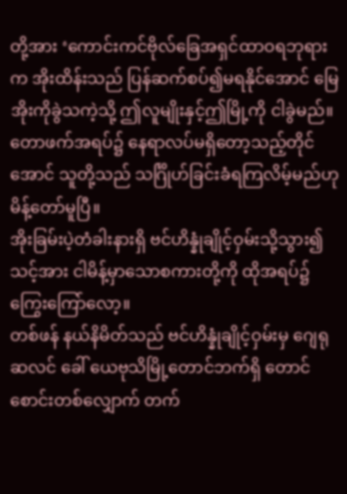တို့အား ‘ကောင်းကင်ဗိုလ်ခြေအရှင်ထာဝရဘုရားက အိုးထိန်းသည် ပြန်ဆက်စပ်၍မရနိုင်အောင် မြေအိုးကိုခွဲသကဲ့သို့ ဤလူမျိုးနှင့်ဤမြို့ကို ငါခွဲမည်။ တောဖက်အရပ်၌ နေရာလပ်မရှိတော့သည့်တိုင်အောင် သူတို့သည် သင်္ဂြိုဟ်ခြင်းခံရကြလိမ့်မည်ဟု မိန့်တော်မူပြီ။
အိုးခြမ်းပဲ့တံခါးနားရှိ ဗင်ဟိန္နုံချိုင့်ဝှမ်းသို့သွား၍ သင့်အား ငါမိန့်မှာသောစကားတို့ကို ထိုအရပ်၌ကြွေးကြော်လော့။
တစ်ဖန် နယ်နိမိတ်သည် ဗင်ဟိန္နုံချိုင့်ဝှမ်းမှ ဂျေရုဆလင် ခေါ် ယေဗုသိမြို့တောင်ဘက်ရှိ တောင်စောင်းတစ်လျှောက် တက်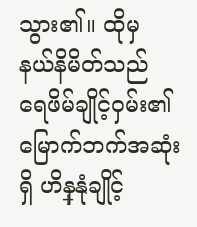သွား၏။ ထိုမှ နယ်နိမိတ်သည် ရေဖိမ်ချိုင့်ဝှမ်း၏မြောက်ဘက်အဆုံးရှိ ဟိန္နုံချိုင့်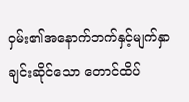ဝှမ်း၏အနောက်ဘက်နှင့်မျက်နှာချင်းဆိုင်သော တောင်ထိပ်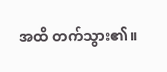အထိ တက်သွား၏။